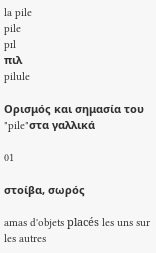la pile
pile
pɪl
πιλ
pilule

Ορισμός και σημασία του "pile"στα γαλλικά

01

στοίβα, σωρός

amas d'objets placés les uns sur les autres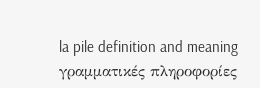la pile definition and meaning
γραμματικές πληροφορίες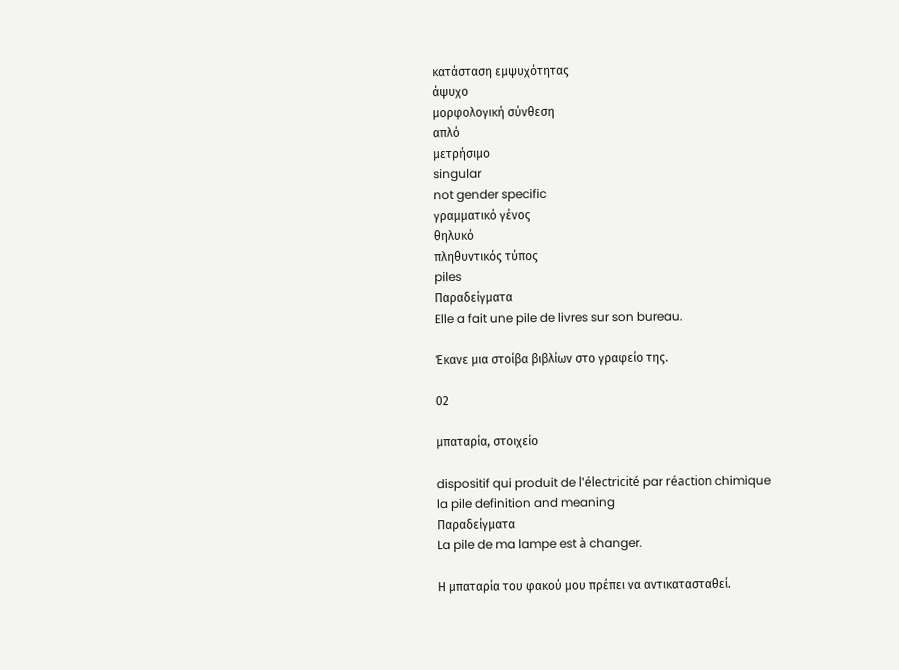κατάσταση εμψυχότητας
άψυχο
μορφολογική σύνθεση
απλό
μετρήσιμο
singular
not gender specific
γραμματικό γένος
θηλυκό
πληθυντικός τύπος
piles
Παραδείγματα
Elle a fait une pile de livres sur son bureau.

Έκανε μια στοίβα βιβλίων στο γραφείο της.

02

μπαταρία, στοιχείο

dispositif qui produit de l'électricité par réaction chimique
la pile definition and meaning
Παραδείγματα
La pile de ma lampe est à changer.

Η μπαταρία του φακού μου πρέπει να αντικατασταθεί.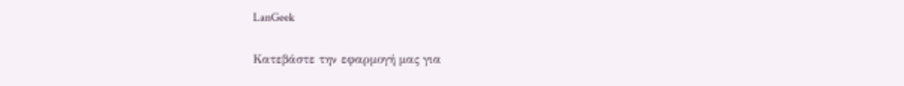LanGeek

Κατεβάστε την εφαρμογή μας για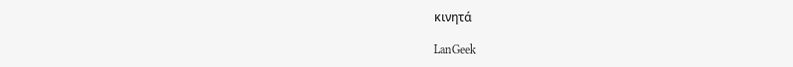κινητά

LanGeek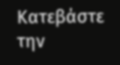Κατεβάστε την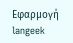Εφαρμογή
langeek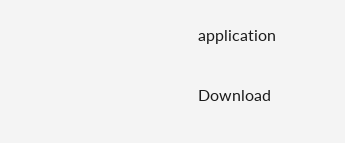application

Download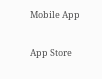Mobile App

App Store